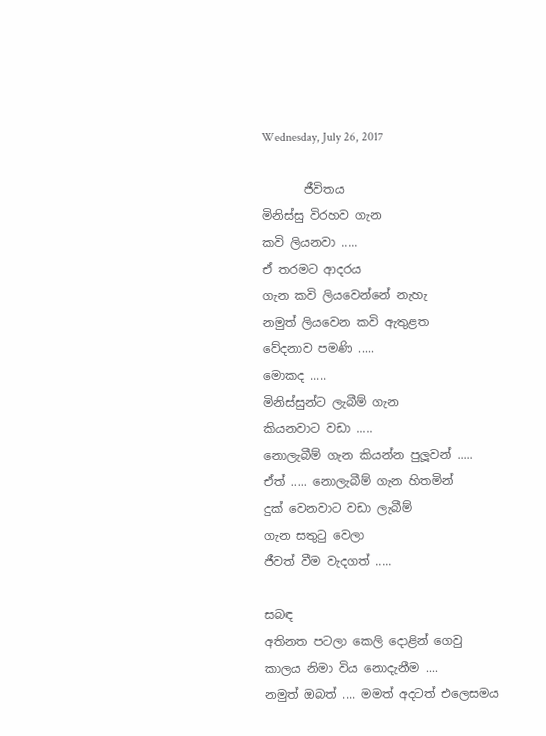Wednesday, July 26, 2017

       ජීවිතය
මිනිස්සු විරහව ගැන
කවි ලියනවා .....
ඒ තරමට ආදරය
ගැන කවි ලියවෙන්නේ නැහැ
නමුත් ලියවෙන කවි ඇතුළත
වේදනාව පමණි .....
මොකද .....
මිනිස්සුන්ට ලැබීම් ගැන
කියනවාට වඩා .....
නොලැබීම් ගැන කියන්න පුලූවන් .....
ඒත් ..... නොලැබීම් ගැන හිතමින්
දුක් වෙනවාට වඩා ලැබීම්
ගැන සතුටු වෙලා
ජීවත් වීම වැදගත් .....

සබඳ
අතිනත පටලා කෙලි දොළින් ගෙවු
කාලය නිමා විය නොදැනීම ....
නමුත් ඔබත් .... මමත් අදටත් එලෙසමය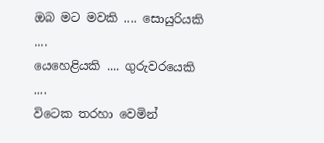ඔබ මට මවකි .... සොයුරියකි ....
යෙහෙළියකි .... ගුරුවරයෙකි ....
විටෙක තරහා වෙමින්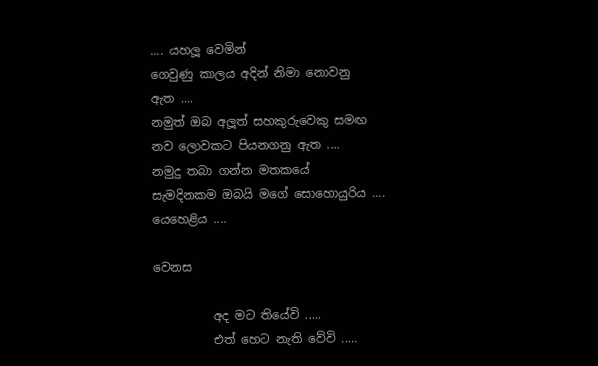.... යහලූ වෙමින්
ගෙවුණු කාලය අදින් නිමා නොවනු
ඇත ....
නමුත් ඔබ අලූත් සහකුරුවෙකු සමඟ
නව ලොවකට පියනගනු ඇත ....
නමුදු තබා ගන්න මතකයේ
සැමදිනකම ඔබයි මගේ සොහොයුරිය ....
යෙහෙළිය ....

වෙනස

          අද මට තියේවි .....
          එත් හෙට නැති වේවි .....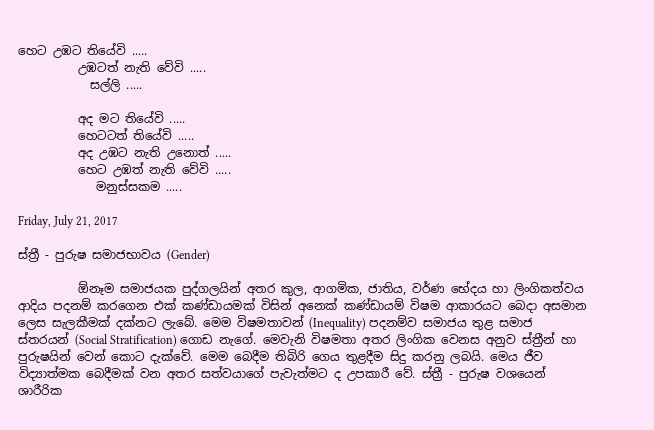හෙට උඹට තියේවි .....
          උඹටත් නැති වේවි .....
            සල්ලි .....

          අද මට තියේවි .....
          හෙටටත් තියේවි .....
          අද උඹට නැති උනොත් .....
          හෙට උඹත් නැති වේවි .....
             මනුස්සකම .....

Friday, July 21, 2017

ස්ත්‍රී - පුරුෂ සමාජභාවය (Gender)

          ඕනෑම සමාජයක පුද්ගලයින් අතර කුල, ආගමික, ජාතිය, වර්ණ භේදය හා ලිංගිකත්වය ආදිය පදනම් කරගෙන එක් කණ්ඩායමක් විසින් අනෙක් කණ්ඩායම් විෂම ආකාරයට බෙදා අසමාන ලෙස සැලකීමක් දක්නට ලැබේ. මෙම විෂමතාවන් (Inequality) පදනම්ව සමාජය තුළ සමාජ ස්තරයන් (Social Stratification) ගොඩ නැගේ. මෙවැනි විෂමතා අතර ලිංගික වෙනස අනුව ස්ත්‍රීන් හා පුරුෂයින් වෙන් කොට දැක්වේ. මෙම බෙදීම තිබිරි ගෙය තුළදීම සිදු කරනු ලබයි. මෙය ජීව විද්‍යාත්මක බෙදීමක් වන අතර සත්වයාගේ පැවැත්මට ද උපකාරී වේ. ස්ත්‍රී - පුරුෂ වශයෙන් ශාරීරික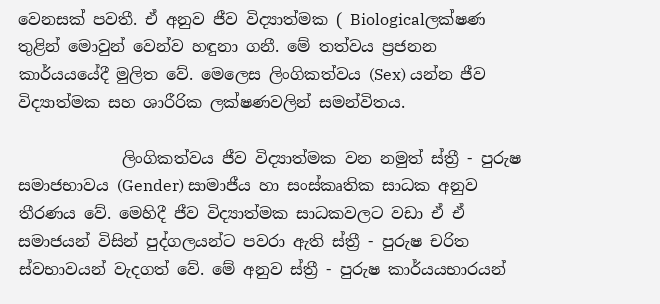වෙනසක් පවතී. ඒ අනුව ජීව විද්‍යාත්මක ( Biologicalලක්ෂණ තුළින් මොවුන් වෙන්ව හඳුනා ගනී. මේ තත්වය ප්‍රජනන කාර්යයයේදී මුලිත වේ. මෙලෙස ලිංගිකත්වය (Sex) යන්න ජීව විද්‍යාත්මක සහ ශාරීරික ලක්ෂණවලින් සමන්විතය.

             ලිංගිකත්වය ජීව විද්‍යාත්මක වන නමුත් ස්ත්‍රී - පුරුෂ සමාජභාවය (Gender) සාමාජීය හා සංස්කෘතික සාධක අනුව තීරණය වේ. මෙහිදී ජීව විද්‍යාත්මක සාධකවලට වඩා ඒ ඒ සමාජයන් විසින් පුද්ගලයන්ට පවරා ඇති ස්ත්‍රී - පුරුෂ චරිත ස්වභාවයන් වැදගත් වේ. මේ අනුව ස්ත්‍රී - පුරුෂ කාර්යයභාරයන්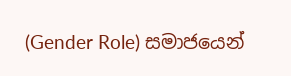(Gender Role) සමාජයෙන්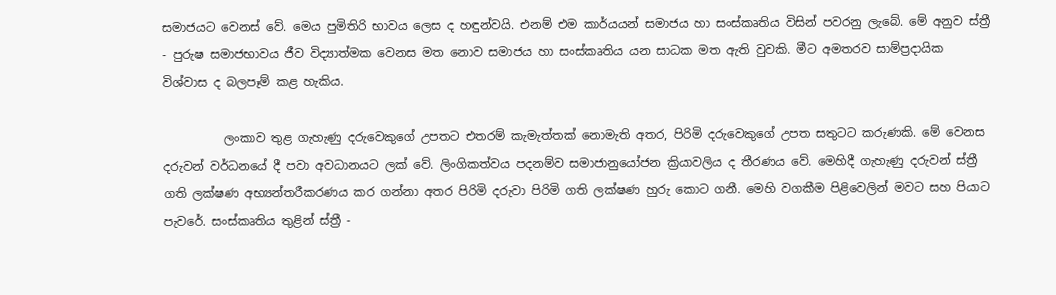සමාජයට වෙනස් වේ. මෙය පුමිතිරි භාවය ලෙස ද හඳුන්වයි. එනම් එම කාර්යයන් සමාජය හා සංස්කෘතිය විසින් පවරනු ලැබේ. මේ අනුව ස්ත්‍රී - පුරුෂ සමාජභාවය ජීව විද්‍යාත්මක වෙනස මත නොව සමාජය හා සංස්කෘතිය යන සාධක මත ඇති වුවකි. මීට අමතරව සාම්ප්‍රදායික විශ්වාස ද බලපෑම් කළ හැකිය.

          ලංකාව තුළ ගැහැණු දරුවෙකුගේ උපතට එතරම් කැමැත්තක් නොමැති අතර, පිරිමි දරුවෙකුගේ උපත සතුටට කරුණකි. මේ වෙනස දරුවන් වර්ධනයේ දී පවා අවධානයට ලක් වේ. ලිංගිකත්වය පදනම්ව සමාජානුයෝජන ක්‍රියාවලිය ද තීරණය වේ. මෙහිදී ගැහැණු දරුවන් ස්ත්‍රී ගති ලක්ෂණ අභ්‍යන්තරීකරණය කර ගන්නා අතර පිරිමි දරුවා පිරිමි ගති ලක්ෂණ හුරු කොට ගනී. මෙහි වගකීම පිළිවෙලින් මවට සහ පියාට පැවරේ. සංස්කෘතිය තුළින් ස්ත්‍රී -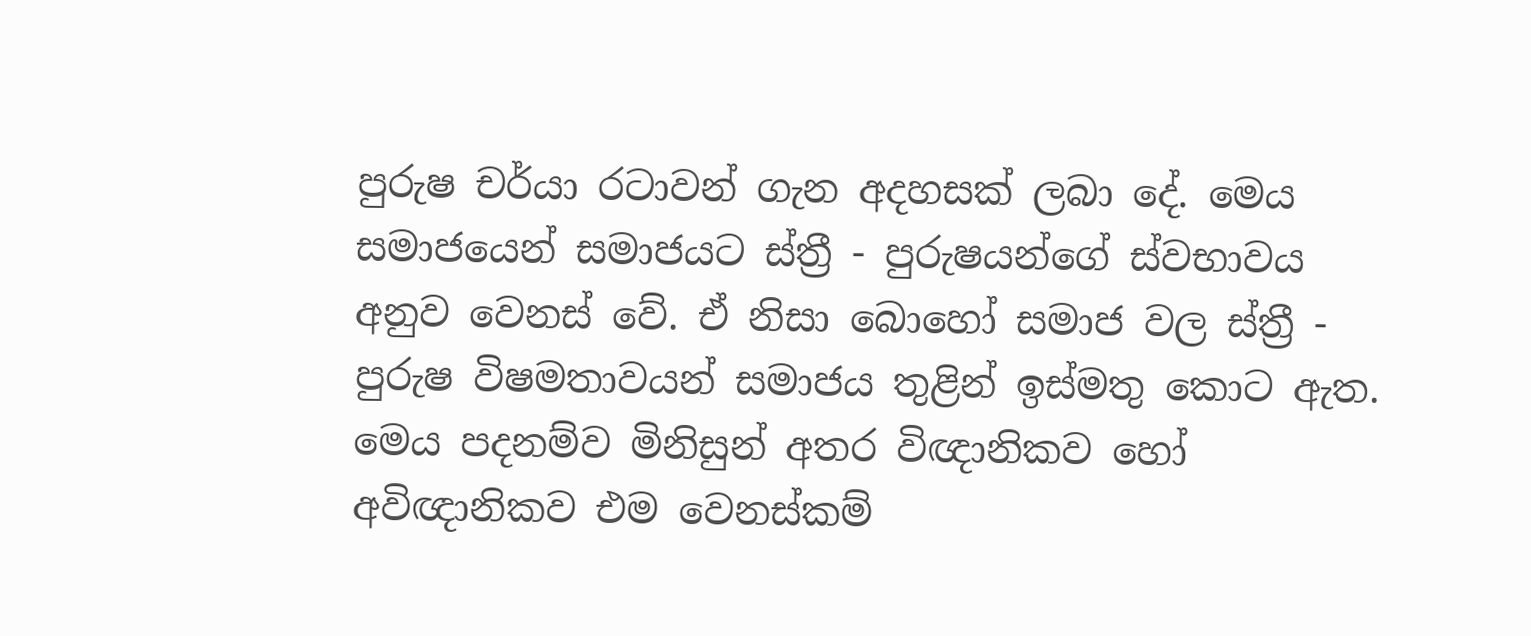පුරුෂ චර්යා රටාවන් ගැන අදහසක් ලබා දේ. මෙය සමාජයෙන් සමාජයට ස්ත්‍රී - පුරුෂයන්ගේ ස්වභාවය අනුව වෙනස් වේ. ඒ නිසා බොහෝ සමාජ වල ස්ත්‍රී - පුරුෂ විෂමතාවයන් සමාජය තුළින් ඉස්මතු කොට ඇත. මෙය පදනම්ව මිනිසුන් අතර විඥානිකව හෝ අවිඥානිකව එම වෙනස්කම්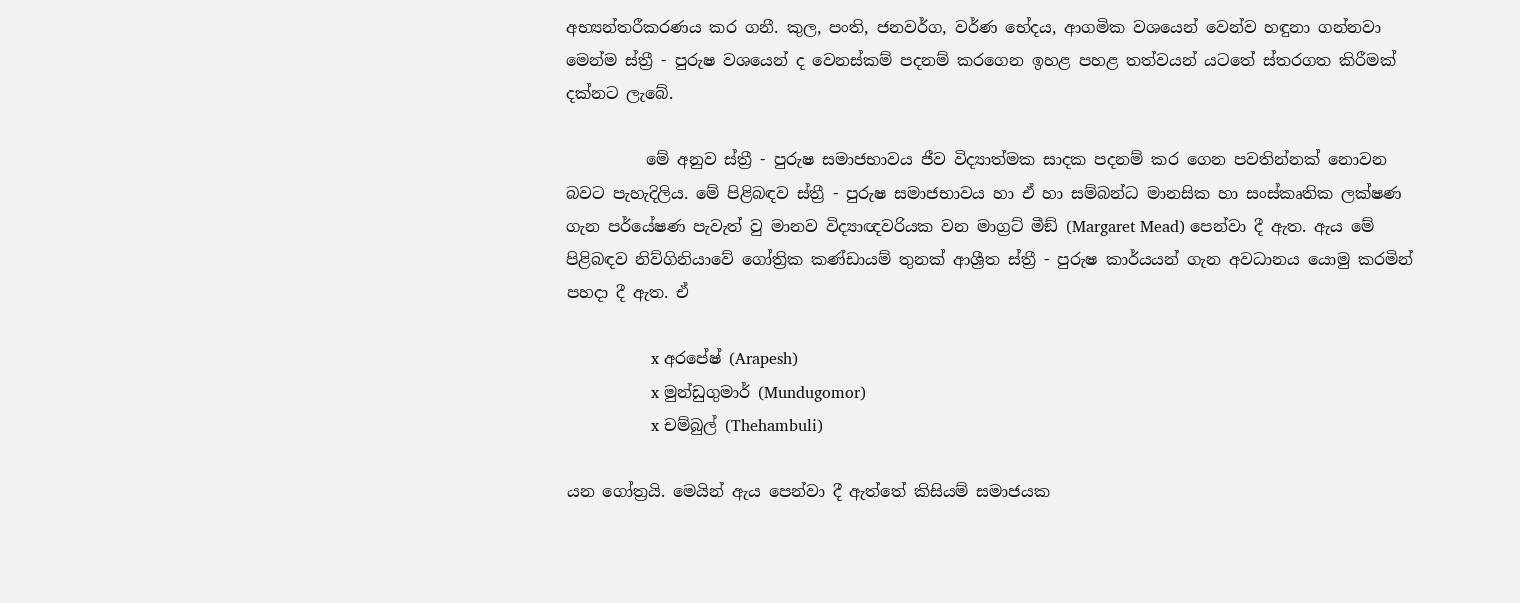අභ්‍යන්තරීකරණය කර ගනී. කුල, පංති, ජනවර්ග, වර්ණ භේදය, ආගමික වශයෙන් වෙන්ව හඳුනා ගන්නවා මෙන්ම ස්ත්‍රී - පුරුෂ වශයෙන් ද වෙනස්කම් පදනම් කරගෙන ඉහළ පහළ තත්වයන් යටතේ ස්තරගත කිරීමක් දක්නට ලැබේ.

          මේ අනුව ස්ත්‍රී - පුරුෂ සමාජභාවය ජීව විද්‍යාත්මක සාදක පදනම් කර ගෙන පවතින්නක් නොවන බවට පැහැදිලිය. මේ පිළිබඳව ස්ත්‍රී - පුරුෂ සමාජභාවය හා ඒ හා සම්බන්ධ මානසික හා සංස්කෘතික ලක්ෂණ ගැන පර්යේෂණ පැවැත් වු මානව විද්‍යාඥවරියක වන මාග්‍රට් මීඞ් (Margaret Mead) පෙන්වා දී ඇත. ඇය මේ පිළිබඳව නිව්ගිනියාවේ ගෝත්‍රික කණ්ඩායම් තුනක් ආශ්‍රීත ස්ත්‍රී - පුරුෂ කාර්යයන් ගැන අවධානය යොමු කරමින් පහදා දී ඇත. ඒ

                 x අරපේෂ් (Arapesh)
                 x මුන්ඩුගුමාර් (Mundugomor)
                 x චම්බුල් (Thehambuli)

යන ගෝත්‍රයි. මෙයින් ඇය පෙන්වා දී ඇත්තේ කිසියම් සමාජයක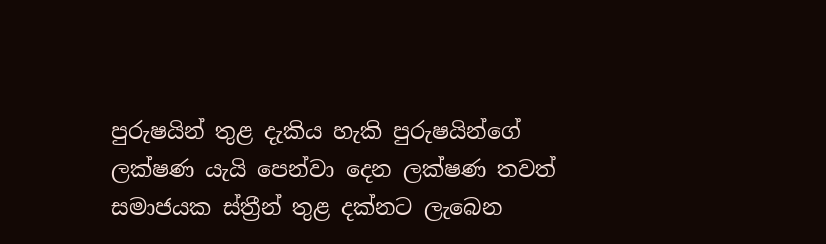පුරුෂයින් තුළ දැකිය හැකි පුරුෂයින්ගේ ලක්ෂණ යැයි පෙන්වා දෙන ලක්ෂණ තවත් සමාජයක ස්ත්‍රීන් තුළ දක්නට ලැබෙන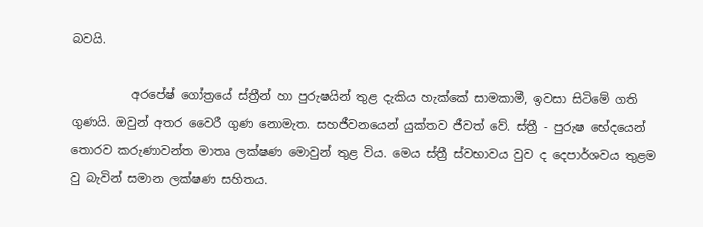බවයි.

          අරපේෂ් ගෝත්‍රයේ ස්ත්‍රීන් හා පුරුෂයින් තුළ දැකිය හැක්කේ සාමකාමී, ඉවසා සිටිමේ ගති ගුණයි. ඔවුන් අතර වෛරී ගුණ නොමැත. සහජීවනයෙන් යුක්තව ජීවත් වේ. ස්ත්‍රී - පුරුෂ භේදයෙන් තොරව කරුණාවන්ත මාතෘ ලක්ෂණ මොවුන් තුළ විය. මෙය ස්ත්‍රී ස්වභාවය වුව ද දෙපාර්ශවය තුළම වු බැවින් සමාන ලක්ෂණ සහිතය.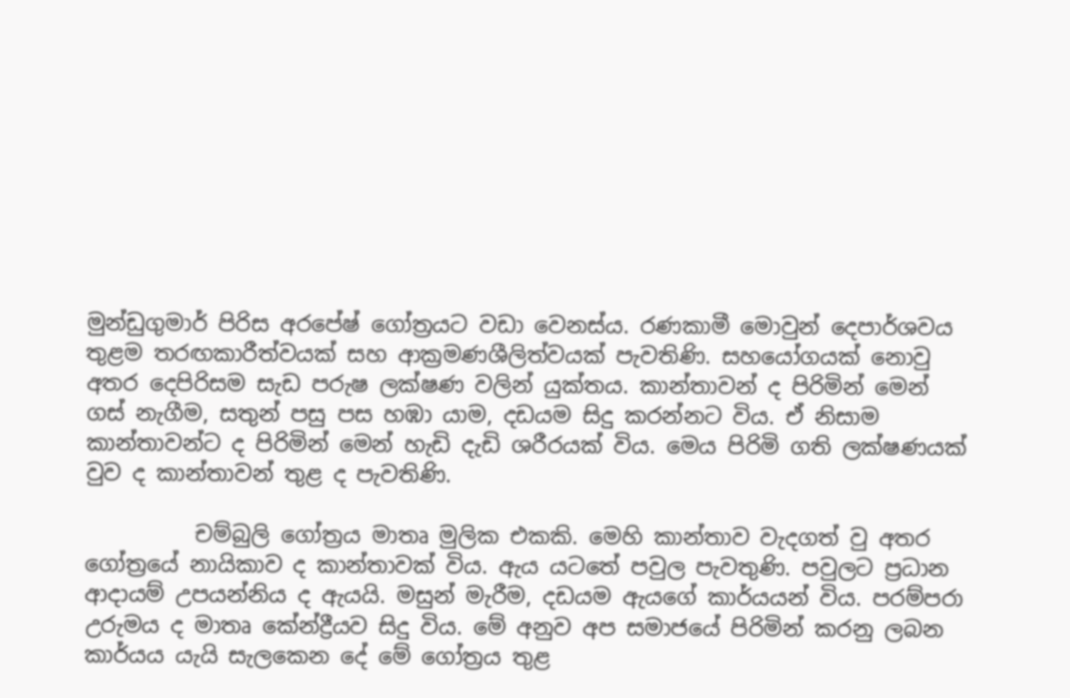මුන්ඩුගුමාර් පිරිස අරපේෂ් ගෝත්‍රයට වඩා වෙනස්ය. රණකාමී මොවුන් දෙපාර්ශවය තුළම තරඟකාරීත්වයක් සහ ආක්‍රමණශීලිත්වයක් පැවතිණි. සහයෝගයක් නොවු අතර දෙපිරිසම සැඩ පරුෂ ලක්ෂණ වලින් යුක්තය. කාන්තාවන් ද පිරිමින් මෙන් ගස් නැගීම, සතුන් පසු පස හඹා යාම, දඩයම සිදු කරන්නට විය. ඒ නිසාම කාන්තාවන්ට ද පිරිමින් මෙන් හැඩි දැඩි ශරීරයක් විය. මෙය පිරිමි ගති ලක්ෂණයක් වුව ද කාන්තාවන් තුළ ද පැවතිණි.

          චම්බුලි ගෝත්‍රය මාතෘ මුලික එකකි. මෙහි කාන්තාව වැදගත් වු අතර ගෝත්‍රයේ නායිකාව ද කාන්තාවක් විය. ඇය යටතේ පවුල පැවතුණි. පවුලට ප්‍රධාන ආදායම් උපයන්නිය ද ඇයයි. මසුන් මැරීම, දඩයම ඇයගේ කාර්යයන් විය. පරම්පරා උරුමය ද මාතෘ කේන්ද්‍රීයව සිදු විය. මේ අනුව අප සමාජයේ පිරිමින් කරනු ලබන කාර්යය යැයි සැලකෙන දේ මේ ගෝත්‍රය තුළ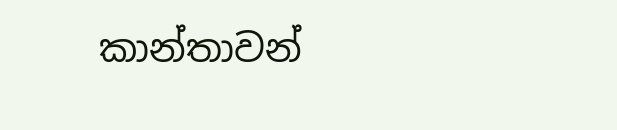කාන්තාවන්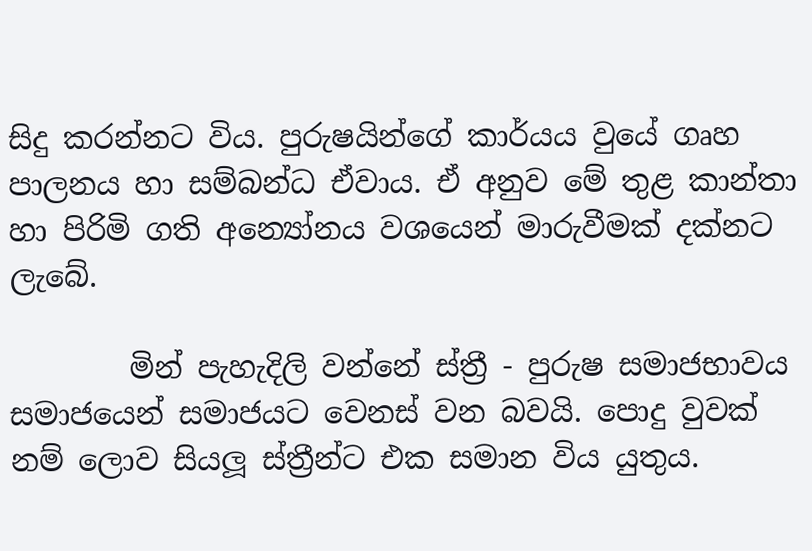සිදු කරන්නට විය. පුරුෂයින්ගේ කාර්යය වුයේ ගෘහ පාලනය හා සම්බන්ධ ඒවාය. ඒ අනුව මේ තුළ කාන්තා හා පිරිමි ගති අන්‍යෝනය වශයෙන් මාරුවීමක් දක්නට ලැබේ.

        මින් පැහැදිලි වන්නේ ස්ත්‍රී - පුරුෂ සමාජභාවය සමාජයෙන් සමාජයට වෙනස් වන බවයි. පොදු වුවක් නම් ලොව සියලූ ස්ත්‍රීන්ට එක සමාන විය යුතුය.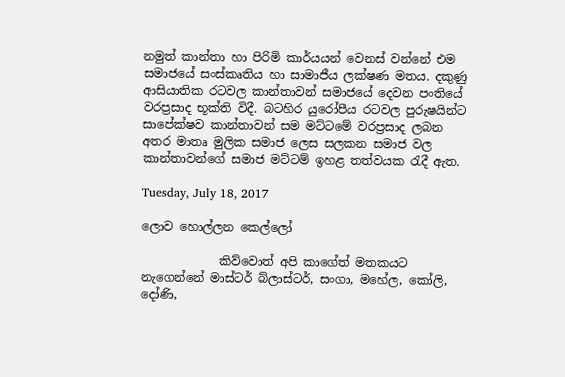නමුත් කාන්තා හා පිරිමි කාර්යයන් වෙනස් වන්නේ එම සමාජයේ සංස්කෘතිය හා සාමාජීය ලක්ෂණ මතය. දකුණු ආසියාතික රටවල කාන්තාවන් සමාජයේ දෙවන පංතියේ වරප්‍රසාද භූක්ති විදී. බටහිර යුරෝපීය රටවල පුරුෂයින්ට සාපේක්ෂව කාන්තාවන් සම මට්ටමේ වරප්‍රසාද ලබන අතර මාතෘ මුලික සමාජ ලෙස සලකන සමාජ වල කාන්තාවන්ගේ සමාජ මට්ටම් ඉහළ තත්වයක රැදී ඇත.

Tuesday, July 18, 2017

ලොව හොල්ලන කෙල්ලෝ

             කිව්වොත් අපි කාගේත් මතකයට නැගෙන්නේ මාස්ටර් බ්ලාස්ටර්, සංගා, මහේල, කෝලි, දෝණි,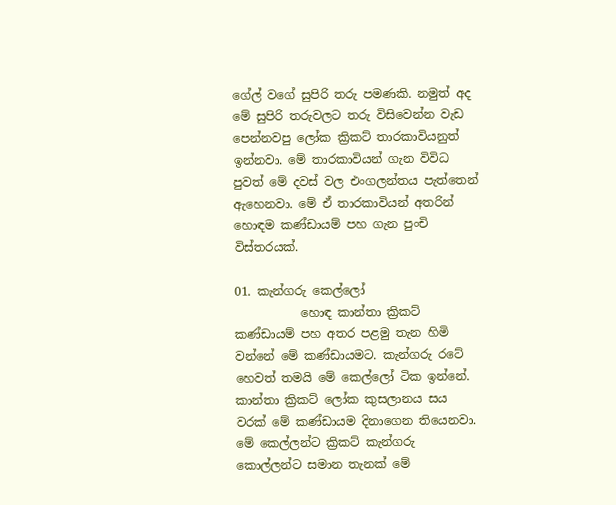ගේල් වගේ සුපිරි තරු පමණකි. නමුත් අද මේ සුපිරි තරුවලට තරු විසිවෙන්න වැඩ පෙන්නවපු ලෝක ක්‍රිකට් තාරකාවියනුත් ඉන්නවා. මේ තාරකාවියන් ගැන විවිධ පුවත් මේ දවස් වල එංගලන්තය පැත්තෙන් ඇහෙනවා. මේ ඒ තාරකාවියන් අතරින් හොඳම කණ්ඩායම් පහ ගැන පුංචි විස්තරයක්.

01. කැන්ගරු කෙල්ලෝ
           හොඳ කාන්තා ක්‍රිකට් කණ්ඩායම් පහ අතර පළමු තැන හිමි වන්නේ මේ කණ්ඩායමට. කැන්ගරු රටේ හෙවත් තමයි මේ කෙල්ලෝ ටික ඉන්නේ. කාන්තා ක්‍රිකට් ලෝක කුසලානය සය වරක් මේ කණ්ඩායම දිනාගෙන තියෙනවා. මේ කෙල්ලන්ට ක්‍රිකට් කැන්ගරු කොල්ලන්ට සමාන තැනක් මේ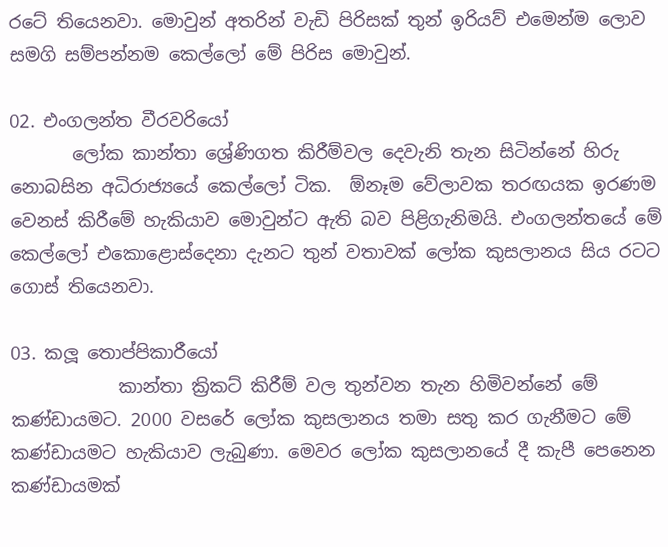රටේ තියෙනවා. මොවුන් අතරින් වැඩි පිරිසක් තුන් ඉරියව් එමෙන්ම ලොව සමගි සම්පන්නම කෙල්ලෝ මේ පිරිස මොවුන්.

02. එංගලන්ත වීරවරියෝ
       ලෝක කාන්තා ශ්‍රේණිගත කිරීම්වල දෙවැනි තැන සිටින්නේ හිරු නොබසින අධිරාජ්‍යයේ කෙල්ලෝ ටික.  ඕනෑම වේලාවක තරඟයක ඉරණම වෙනස් කිරීමේ හැකියාව මොවුන්ට ඇති බව පිළිගැනිමයි. එංගලන්තයේ මේ කෙල්ලෝ එකොළොස්දෙනා දැනට තුන් වතාවක් ලෝක කුසලානය සිය රටට ගොස් තියෙනවා.

03. කලූ තොප්පිකාරීයෝ
            කාන්තා ක්‍රිකට් කිරීම් වල තුන්වන තැන හිමිවන්නේ මේ කණ්ඩායමට. 2000 වසරේ ලෝක කුසලානය තමා සතු කර ගැනීමට මේ කණ්ඩායමට හැකියාව ලැබුණා. මෙවර ලෝක කුසලානයේ දී කැපී පෙනෙන කණ්ඩායමක්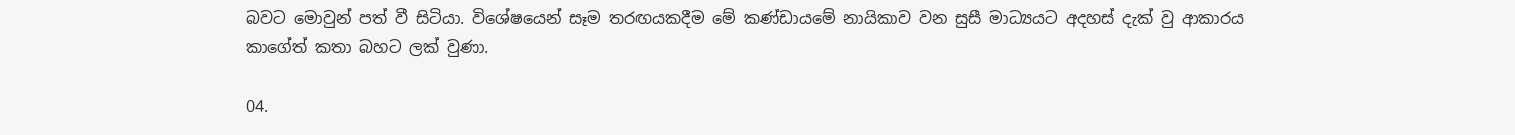බවට මොවුන් පත් වී සිටියා. විශේෂයෙන් සෑම තරඟයකදීම මේ කණ්ඩායමේ නායිකාව වන සුසී මාධ්‍යයට අදහස් දැක් වු ආකාරය කාගේත් කතා බහට ලක් වුණා.

04.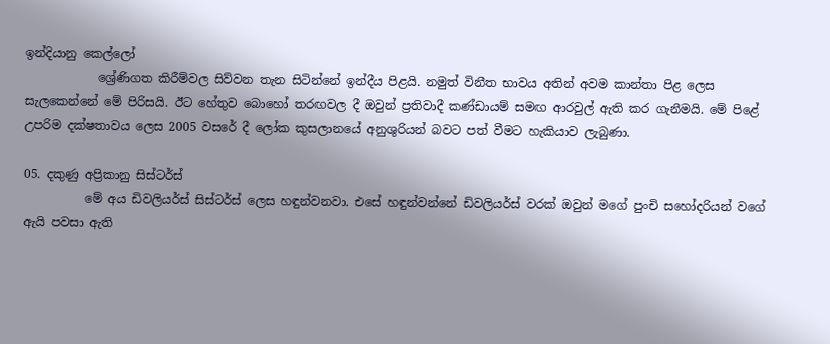ඉන්දියානු කෙල්ලෝ
            ශ්‍රේණිගත කිරීම්වල සිව්වන තැන සිටින්නේ ඉන්දීය පිළයි. නමුත් විනීත භාවය අතින් අවම කාන්තා පිළ ලෙස සැලකෙන්නේ මේ පිරිසයි. ඊට හේතුව බොහෝ තරඟවල දී ඔවුන් ප්‍රතිවාදී කණ්ඩායම් සමඟ ආරවුල් ඇති කර ගැනීමයි. මේ පිළේ උපරිම දක්ෂතාවය ලෙස 2005 වසරේ දී ලෝක කුසලානයේ අනුශුරියන් බවට පත් වීමට හැකියාව ලැබුණා.

05. දකුණු අප්‍රිකානු සිස්ටර්ස්
          මේ අය ඩිවලියර්ස් සිස්ටර්ස් ලෙස හඳුන්වනවා. එසේ හඳුන්වන්නේ ඩිවලියර්ස් වරක් ඔවුන් මගේ පුංචි සහෝදරියන් වගේ ඇයි පවසා ඇති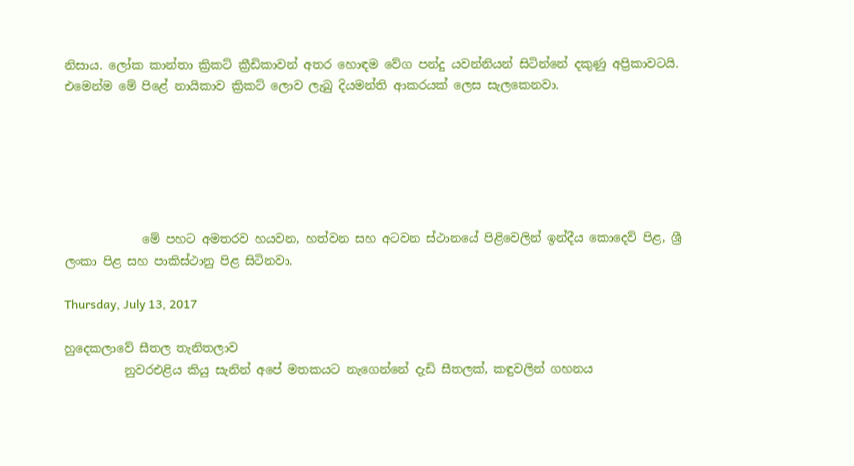නිසාය. ලෝක කාන්තා ක්‍රිකට් ක්‍රීඩිකාවන් අතර හොඳම වේග පන්දු යවන්නියන් සිටින්නේ දකුණු අප්‍රිකාවටයි. එමෙන්ම මේ පිළේ නායිකාව ක්‍රිකට් ලොව ලැබු දියමන්ති ආකරයක් ලෙස සැලකෙනවා.






             මේ පහට අමතරව හයවන, හත්වන සහ අටවන ස්ථානයේ පිළිවෙලින් ඉන්දීය කොදෙව් පිළ, ශ්‍රී ලංකා පිළ සහ පාකිස්ථානු පිළ සිටිනවා.

Thursday, July 13, 2017

හුදෙකලාවේ සීතල තැනිතලාව
          නුවරඑළිය කියු සැනින් අපේ මතකයට නැගෙන්නේ දැඩි සීතලක්, කඳුවලින් ගහනය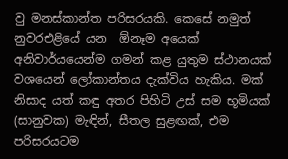වු මනස්කාන්ත පරිසරයකි. කෙසේ නමුත් නුවරඑළියේ යන  ඕනෑම අයෙක් අනිවාර්යයෙන්ම ගමන් කළ යුතුම ස්ථානයක් වශයෙන් ලෝකාන්තය දැක්විය හැකිය. මක් නිසාද යත් කඳු අතර පිහිටි උස් සම භූමියක් (සානුවක) මැඳින්, සීතල සුළඟක්, එම පරිසරයටම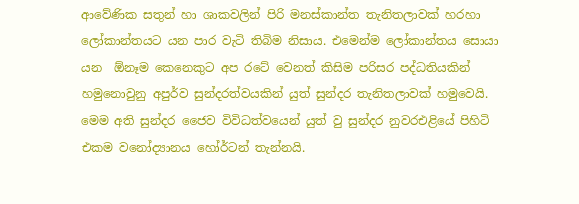ආවේණික සතුන් හා ශාකවලින් පිරි මනස්කාන්ත තැනිතලාවක් හරහා ලෝකාන්තයට යන පාර වැටි තිබිම නිසාය. එමෙන්ම ලෝකාන්තය සොයා යන  ඕනෑම කෙනෙකුට අප රටේ වෙනත් කිසිම පරිසර පද්ධතියකින් හමුනොවුනු අපුර්ව සුන්දරත්වයකින් යුත් සුන්දර තැනිතලාවක් හමුවෙයි. මෙම අති සුන්දර ජෛව විවිධත්වයෙන් යුත් වු සුන්දර නුවරඑළියේ පිහිටි එකම වනෝද්‍යානය හෝර්ටන් තැන්නයි.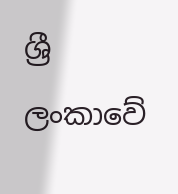ශ්‍රී ලංකාවේ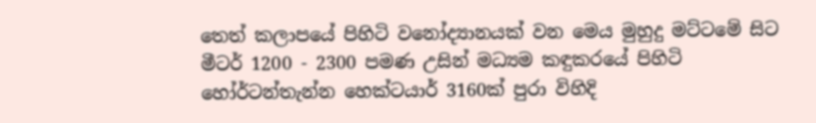තෙත් කලාපයේ පිහිටි වනෝද්‍යානයක් වන මෙය මුහුදු මට්ටමේ සිට මීටර් 1200 - 2300 පමණ උසින් මධ්‍යම කඳුකරයේ පිහිටි හෝර්ටන්තැන්න හෙක්ටයාර් 3160ක් පුරා විහිදි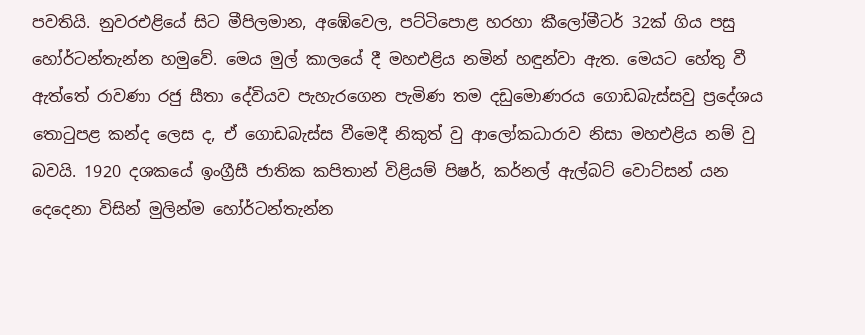පවතියි. නුවරඑළියේ සිට මීපිලමාන, අඹේවෙල, පට්ටිපොළ හරහා කීලෝමීටර් 32ක් ගිය පසු හෝර්ටන්තැන්න හමුවේ. මෙය මුල් කාලයේ දී මහඑළිය නමින් හඳුන්වා ඇත. මෙයට හේතු වී ඇත්තේ රාවණා රජු සීතා දේවියව පැහැරගෙන පැමිණ තම දඩුමොණරය ගොඩබැස්සවු ප්‍රදේශය තොටුපළ කන්ද ලෙස ද, ඒ ගොඩබැස්ස වීමෙදී නිකුත් වු ආලෝකධාරාව නිසා මහඑළිය නම් වු බවයි. 1920 දශකයේ ඉංග්‍රීසී ජාතික කපිතාන් විළියම් පිෂර්, කර්නල් ඇල්බට් වොට්සන් යන දෙදෙනා විසින් මුලින්ම හෝර්ටන්තැන්න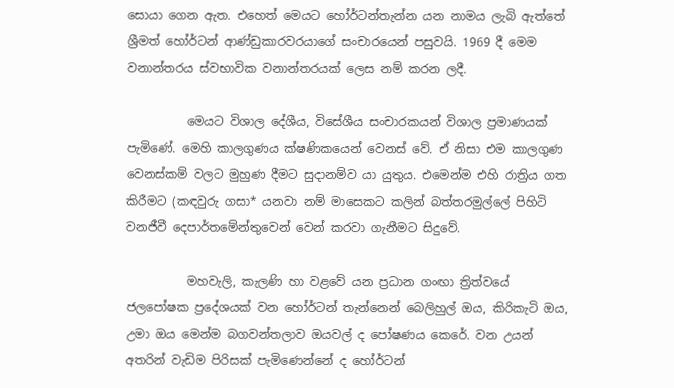සොයා ගෙන ඇත. එහෙත් මෙයට හෝර්ටන්තැන්න යන නාමය ලැබි ඇත්තේ ශ්‍රීමත් හෝර්ටන් ආණ්ඩුකාරවරයාගේ සංචාරයෙන් පසුවයි. 1969 දී මෙම වනාන්තරය ස්වභාවික වනාන්තරයක් ලෙස නම් කරන ලදී.

          මෙයට විශාල දේශීය, විසේශීය සංචාරකයන් විශාල ප්‍රමාණයක් පැමිණේ. මෙහි කාලගුණය ක්ෂණිකයෙන් වෙනස් වේ. ඒ නිසා එම කාලගුණ වෙනස්කම් වලට මුහුණ දීමට සුදානම්ව යා යුතුය. එමෙන්ම එහි රාත්‍රිය ගත කිරීමට (කඳවුරු ගසා* යනවා නම් මාසෙකට කලින් බත්තරමුල්ලේ පිහිටි වනජීවී දෙපාර්තමේන්තුවෙන් වෙන් කරවා ගැනීමට සිදුවේ.

          මහවැලි, කැලණි හා වළවේ යන ප්‍රධාන ගංඟා ත්‍රිත්වයේ ජලපෝෂක ප්‍රදේශයක් වන හෝර්ටන් තැන්නෙන් බෙලිහුල් ඔය, කිරිකැටි ඔය, උමා ඔය මෙන්ම බගවන්තලාව ඔයවල් ද පෝෂණය කෙරේ. වන උයන් අතරින් වැඩිම පිරිසක් පැමිණෙන්නේ ද හෝර්ටන්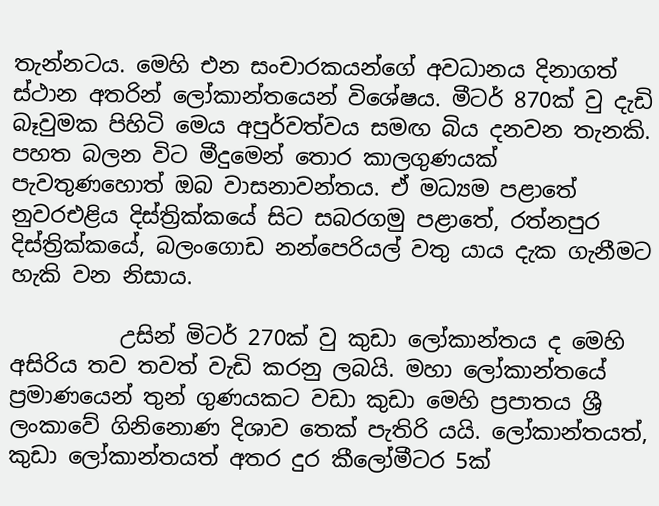තැන්නටය. මෙහි එන සංචාරකයන්ගේ අවධානය දිනාගත් ස්ථාන අතරින් ලෝකාන්තයෙන් විශේෂය. මීටර් 870ක් වු දැඩි බෑවුමක පිහිටි මෙය අපුර්වත්වය සමඟ බිය දනවන තැනකි. පහත බලන විට මීදුමෙන් තොර කාලගුණයක් පැවතුණහොත් ඔබ වාසනාවන්තය. ඒ මධ්‍යම පළාතේ නුවරඑළිය දිස්ත්‍රික්කයේ සිට සබරගමු පළාතේ, රත්නපුර දිස්ත්‍රික්කයේ, බලංගොඩ නන්පෙරියල් වතු යාය දැක ගැනීමට හැකි වන නිසාය.

          උසින් මිටර් 270ක් වු කුඩා ලෝකාන්තය ද මෙහි අසිරිය තව තවත් වැඩි කරනු ලබයි. මහා ලෝකාන්තයේ ප්‍රමාණයෙන් තුන් ගුණයකට වඩා කුඩා මෙහි ප්‍රපාතය ශ්‍රී ලංකාවේ ගිනිනොණ දිශාව තෙක් පැතිරි යයි. ලෝකාන්තයත්, කුඩා ලෝකාන්තයත් අතර දුර කීලෝමීටර 5ක්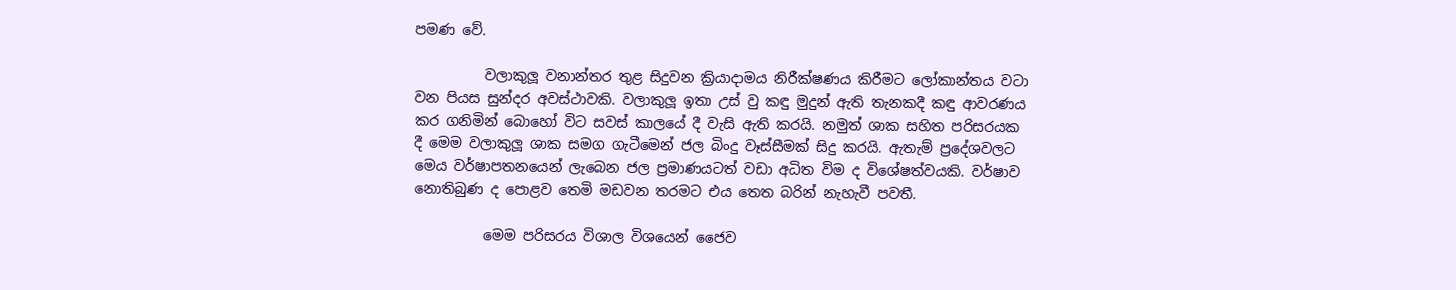පමණ වේ.

          වලාකුලූ වනාන්තර තුළ සිදුවන ක්‍රියාදාමය නිරීක්ෂණය කිරීමට ලෝකාන්තය වටා වන පියස සුන්දර අවස්ථාවකි. වලාකුලූ ඉතා උස් වු කඳු මුදුන් ඇති තැනකදී කඳු ආවරණය කර ගනිමින් බොහෝ විට සවස් කාලයේ දී වැසි ඇති කරයි. නමුත් ශාක සහිත පරිසරයක දී මෙම වලාකුලූ ශාක සමග ගැටීමෙන් ජල බිංදු වෑස්සීමක් සිදු කරයි. ඇතැම් ප්‍රදේශවලට මෙය වර්ෂාපතනයෙන් ලැබෙන ජල ප්‍රමාණයටත් වඩා අධිත විම ද විශේෂත්වයකි. වර්ෂාව නොතිබුණ ද පොළව තෙමි මඩවන තරමට එය තෙත බරින් නැහැවී පවතී.

          මෙම පරිසරය විශාල විශයෙන් ජෛව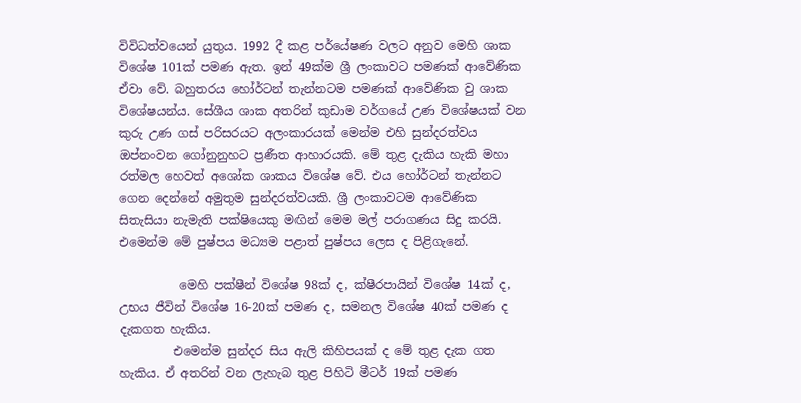විවිධත්වයෙන් යුතුය. 1992 දී කළ පර්යේෂණ වලට අනුව මෙහි ශාක විශේෂ 101ක් පමණ ඇත. ඉන් 49ක්ම ශ්‍රී ලංකාවට පමණක් ආවේණික ඒවා වේ. බහුතරය හෝර්ටන් තැන්නටම පමණක් ආවේණික වු ශාක විශේෂයන්ය. සේශීය ශාක අතරින් කුඩාම වර්ගයේ උණ විශේෂයක් වන කුරු උණ ගස් පරිසරයට අලංකාරයක් මෙන්ම එහි සුන්දරත්වය ඔප්නංවන ගෝනුනුහට ප්‍රණීත ආහාරයකි. මේ තුළ දැකිය හැකි මහා රත්මල හෙවත් අශෝක ශාකය විශේෂ වේ. එය හෝර්ටන් තැන්නට ගෙන දෙන්නේ අමුතුම සුන්දරත්වයකි. ශ්‍රී ලංකාවටම ආවේණික සිතැසියා නැමැති පක්ෂියෙකු මඟින් මෙම මල් පරාගණය සිදු කරයි. එමෙන්ම මේ පුෂ්පය මධ්‍යම පළාත් පුෂ්පය ලෙස ද පිළිගැනේ.

          මෙහි පක්ෂීන් විශේෂ 98ක් ද, ක්ෂීරපායින් විශේෂ 14ක් ද, උභය ජීවින් විශේෂ 16-20ක් පමණ ද, සමනල විශේෂ 40ක් පමණ ද දැකගත හැකිය.
         එමෙන්ම සුන්දර සිය ඇලි කිහිපයක් ද මේ තුළ දැක ගත හැකිය. ඒ අතරින් වන ලැහැබ තුළ පිහිටි මීටර් 19ක් පමණ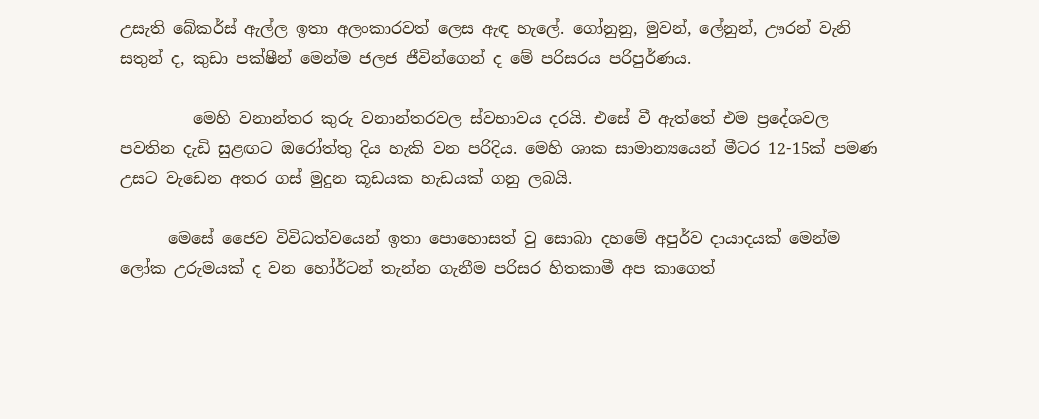උසැති බේකර්ස් ඇල්ල ඉතා අලංකාරවත් ලෙස ඇඳ හැලේ. ගෝනුනු, මුවන්, ලේනුන්, ඌරන් වැනි සතුන් ද, කුඩා පක්ෂීන් මෙන්ම ජලජ ජීවින්ගෙන් ද මේ පරිසරය පරිපුර්ණය.

         මෙහි වනාන්තර කුරු වනාන්තරවල ස්වභාවය දරයි. එසේ වී ඇත්තේ එම ප්‍රදේශවල පවතින දැඩි සුළඟට ඔරෝත්තු දිය හැකි වන පරිදිය. මෙහි ශාක සාමාන්‍යයෙන් මීටර 12-15ක් පමණ උසට වැඩෙන අතර ගස් මුදුන කූඩයක හැඩයක් ගනු ලබයි.

      මෙසේ ජෛව විවිධත්වයෙන් ඉතා පොහොසත් වු සොබා දහමේ අපුර්ව දායාදයක් මෙන්ම ලෝක උරුමයක් ද වන හෝර්ටන් තැන්න ගැනීම පරිසර හිතකාමී අප කාගෙත්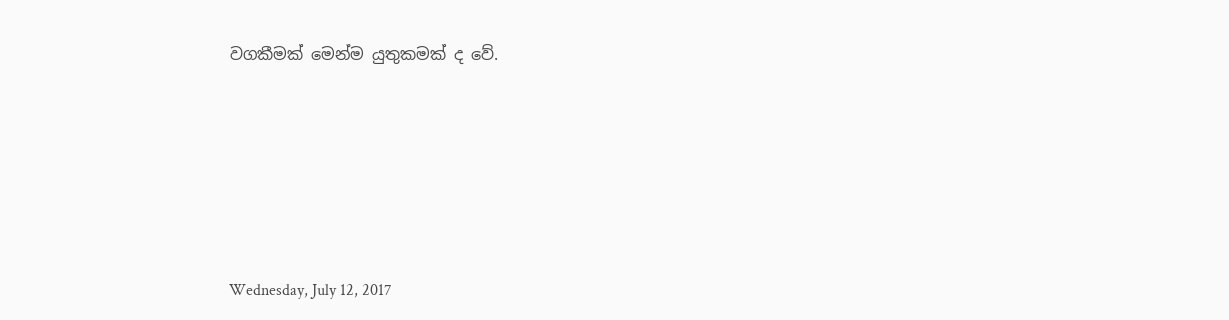වගකීමක් මෙන්ම යුතුකමක් ද වේ.








Wednesday, July 12, 2017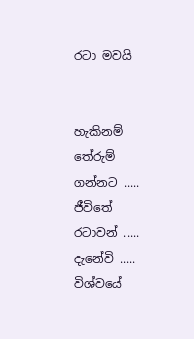රටා මවයි


හැකිනම් තේරුම් ගන්නට .....
ජීවිතේ රටාවන් .....
දැනේවි .....
විශ්වයේ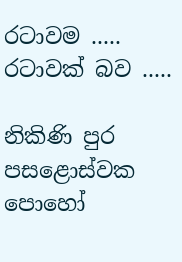රටාවම .....
රටාවක් බව .....

නිකිණි පුර පසළොස්වක පොහෝ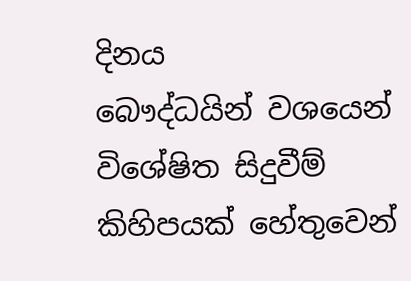දිනය               බෞද්ධයින් වශයෙන් විශේෂිත සිදුවීම් කිහිපයක් හේතුවෙන්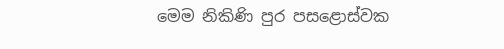මෙම නිකිණි පුර පසළොස්වක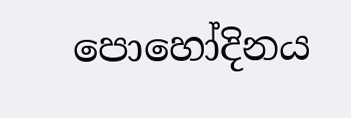පොහෝදිනය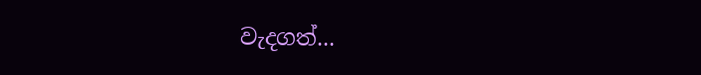වැදගත්...